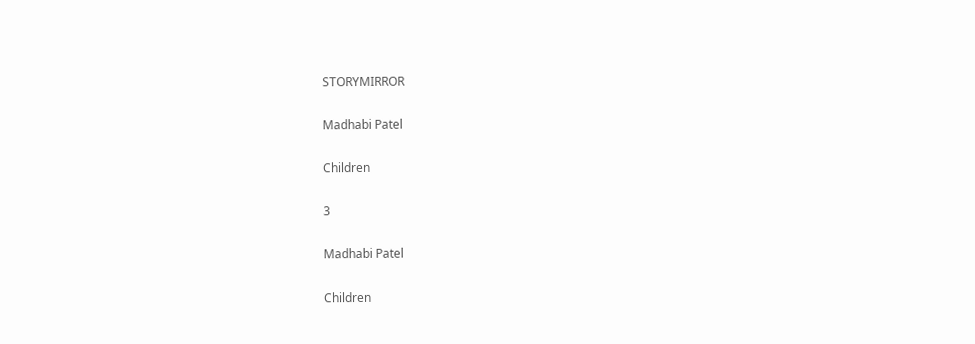STORYMIRROR

Madhabi Patel

Children

3

Madhabi Patel

Children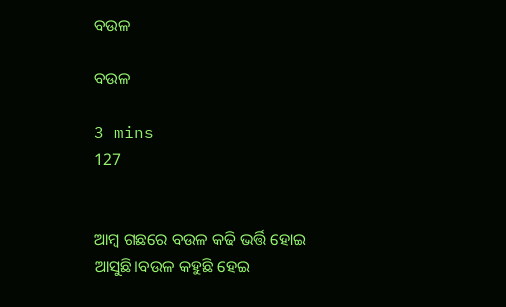ବଉଳ

ବଉଳ

3 mins
127


ଆମ୍ବ ଗଛରେ ବଉଳ କଢି ଭର୍ତ୍ତି ହୋଇ ଆସୁଛି।ବଉଳ କହୁଛି ହେଇ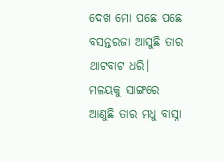ଦେଖ ମୋ ପଛେ ପଛେ ବସନ୍ତରଜା ଆସୁଛି ତାର ଥାଟବାଟ ଧରି। ମଳୟକୁ ସାଙ୍ଗରେ ଆଣୁଛି ତାର ମଧୁ ବାସ୍ନା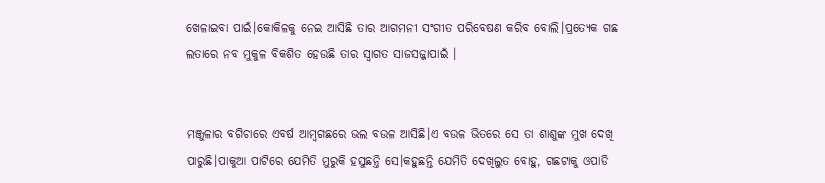ଖେଳାଇବା ପାଇଁ।କୋକିଳକୁ ନେଇ ଆସିଛି ତାର ଆଗମନୀ ସଂଗୀତ ପରିବେଷଣ କରିବ ବୋଲି।ପ୍ରତ୍ୟେକ ଗଛ ଲତାରେ ନବ ମୁକୁଳ ବିକଶିତ ହେଉଛି ତାର ସ୍ବାଗତ ସାଜସଜ୍ଜାପାଇଁ ।


ମଞ୍ଜୁଳାର ବଗିଚାରେ ଏବର୍ଷ ଆମ୍ବଗଛରେ ଭଲ ବଉଳ ଆସିଛି।ଏ ବଉଳ ଭିତରେ ସେ ତା ଶାଶୁଙ୍କ ମୁଖ ଦେଖି ପାରୁଛି।ପାକୁଆ ପାଟିରେ ଯେମିତି ମୁରୁକି ହସୁଛନ୍ତି ସେ।କହୁଛନ୍ତି ଯେମିତି ଦେଖିଲୁତ ବୋହୁ, ଗଛଟାକୁ ଓପାଡି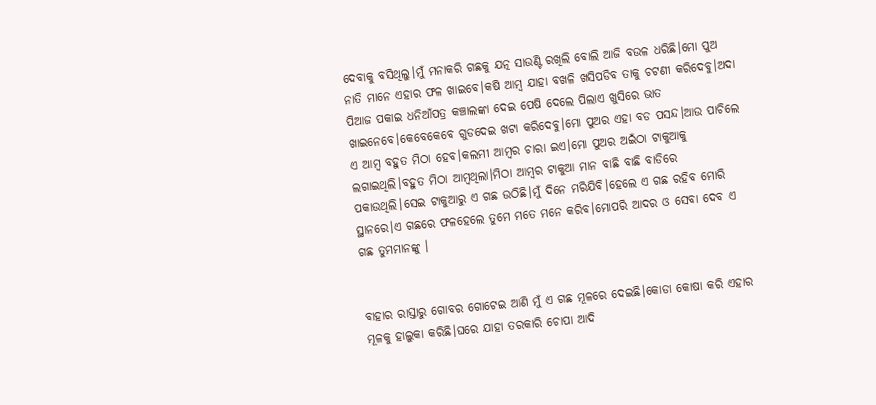ଦେବାକୁ ବସିଥିଲୁ।ମୁଁ ମନାକରି ଗଛକୁ ଯତ୍ନ ସାଉଣ୍ଟି ରଖିଲି ବୋଲି ଆଜି ବଉଳ ଧରିଛି।ମୋ ପୁଅ ନାତି ମାନେ ଏହାର ଫଳ ଖାଇବେ।କଷି ଆମ୍ବ ଯାହା ବଖଳି ଖସିପଡିବ ତାକୁ ଚଟଣୀ କରିଦେବୁ।ଅଦା ପିଆଜ ପକାଇ ଧନିଆଁପତ୍ର କଞ୍ଚାଲଙ୍କା ଦେଇ ପେଷି ଦେଲେ ପିଲାଏ ଖୁସିରେ ଭାତ ଖାଇନେବେ।କେବେକେବେ ଗୁଡଦେଇ ଖଟା କରିଦେବୁ।ମୋ ପୁଅର ଏହା ବଡ ପସନ୍ଦ।ଆଉ ପାଚିଲେ ଏ ଆମ୍ବ ବହୁତ ମିଠା ହେବ।କଲମୀ ଆମ୍ବର ଚାରା ଇଏ।ମୋ ପୁଅର ଅଇଁଠା ଟାକୁଆକୁ ଲଗାଇଥିଲି।ବହୁତ ମିଠା ଆମ୍ବଥିଲା।ମିଠା ଆମ୍ବର ଟାକୁଆ ମାନ ବାଛି ବାଛି ବାଡିରେ ପକାଉଥିଲି।ସେଇ ଟାକୁଆରୁ ଏ ଗଛ ଉଠିଛି।ମୁଁ ଦିନେ ମରିଯିବି।ହେଲେ ଏ ଗଛ ରହିବ ମୋରି ସ୍ଥାନରେ।ଏ ଗଛରେ ଫଳହେଲେ ତୁମେ ମତେ ମନେ କରିବ।ମୋପରି ଆଦର ଓ ସେବା ଦେବ ଏ ଗଛ ତୁମମାନଙ୍କୁ ।


ବାହାର ରାସ୍ତାରୁ ଗୋବର ଗୋଟେଇ ଆଣି ମୁଁ ଏ ଗଛ ମୂଳରେ ଦେଇଛି।କୋଡା କୋଷା କରି ଏହାର ମୂଳକୁ ହାଲୁକା କରିଛି।ଘରେ ଯାହା ତରକାରି ଚୋପା ଆଦି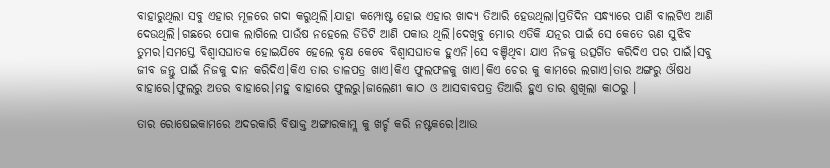ବାହାରୁଥିଲା ସବୁ ଏହାର ମୂଳରେ ଗଦା କରୁଥିଲି।ଯାହା କମ୍ପୋଷ୍ଟ ହୋଇ ଏହାର ଖାଦ୍ୟ ତିଆରି ହେଉଥିଲା।ପ୍ରତିଦିନ ସନ୍ଧ୍ୟାରେ ପାଣି ବାଲଟିଏ ଆଣି ଦେଉଥିଲି।ଗଛରେ ପୋକ ଲାଗିଲେ ପାଉଁଷ ନହେଲେ ଡିଡିଟି ଆଣି ପକାଉ ଥିଲି।ଦେଖିବୁ ମୋର ଏତିକି ଯତ୍ନର ପାଇଁ ସେ କେତେ ଋଣ ସୁଝିବ ତୁମର।ସମସ୍ତେ ବିଶ୍ବାସଘାତକ ହୋଇଯିବେ ହେଲେ ବୃକ୍ଷ କେବେ ବିଶ୍ବାସଘାତକ ହୁଏନି।ସେ ବଞ୍ଚିଥିବା ଯାଏ ନିଜକୁ ଉତ୍ସର୍ଗିତ କରିଦିଏ ପର ପାଇଁ।ସବୁ ଜୀବ ଜନ୍ତୁ ପାଇଁ ନିଜକୁ ଦାନ କରିଦିଏ।କିଏ ତାର ଡାଳପତ୍ର ଖାଏ।କିଏ ଫୁଲଫଳକୁ ଖାଏ।କିଏ ଚେର କୁ କାମରେ ଲଗାଏ।ତାର ଅଙ୍ଗରୁ ଔଷଧ ବାହାରେ।ଫୁଲରୁ ଅତର ବାହାରେ।ମହୁ ବାହାରେ ଫୁଲରୁ।ଜାଲେଣୀ କାଠ ଓ ଆସବାବପତ୍ର ତିଆରି ହୁଏ ତାର ଶୁଖିଲା କାଠରୁ ।

ତାର ରୋଷେଇକାମରେ ଅଦରକାରି ବିଷାକ୍ତ ଅଙ୍ଗାରକାମ୍ଲ କୁ ଖର୍ଚ୍ଚ କରି ନଷ୍ଟକରେ।ଆଉ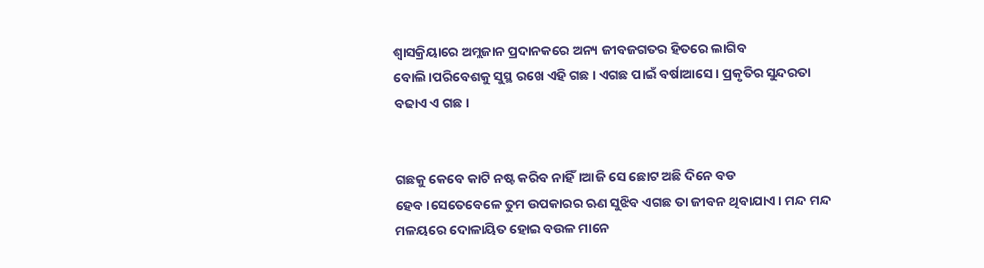ଶ୍ବାସକ୍ରିୟାରେ ଅମ୍ଲଜାନ ପ୍ରଦାନକରେ ଅନ୍ୟ ଜୀବଜଗତର ହିତରେ ଲାଗିବ ବୋଲି।ପରିବେଶକୁ ସୁସ୍ଥ ରଖେ ଏହି ଗଛ। ଏଗଛ ପାଇଁ ବର୍ଷାଆସେ। ପ୍ରକୃତିର ସୁନ୍ଦରତା ବଢାଏ ଏ ଗଛ।


ଗଛକୁ କେବେ କାଟି ନଷ୍ଟ କରିବ ନାହିଁ।ଆଜି ସେ ଛୋଟ ଅଛି ଦିନେ ବଡ ହେବ।ସେତେବେଳେ ତୁମ ଉପକାରର ଋଣ ସୁଝିବ ଏଗଛ ତା ଜୀବନ ଥିବାଯାଏ। ମନ୍ଦ ମନ୍ଦ ମଳୟରେ ଦୋଳାୟିତ ହୋଇ ବଉଳ ମାନେ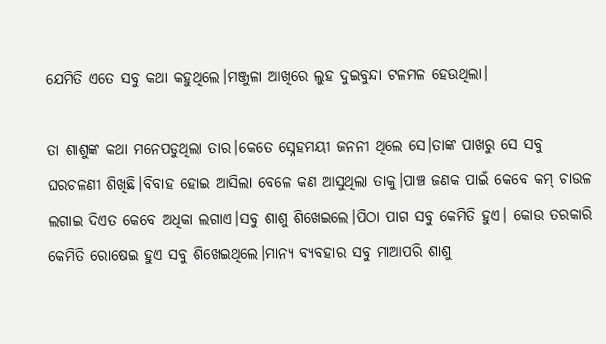ଯେମିତି ଏତେ ସବୁ କଥା କହୁଥିଲେ।ମଞ୍ଜୁଳା ଆଖିରେ ଲୁହ ଦୁଇବୁନ୍ଦା ଟଳମଳ ହେଉଥିଲା।

ତା ଶାଶୁଙ୍କ କଥା ମନେପଡୁଥିଲା ତାର।କେତେ ସ୍ନେହମୟୀ ଜନନୀ ଥିଲେ ସେ।ତାଙ୍କ ପାଖରୁ ସେ ସବୁ ଘରଚଳଣୀ ଶିଖିଛି।ବିବାହ ହୋଇ ଆସିଲା ବେଳେ କଣ ଆସୁଥିଲା ତାକୁ।ପାଞ୍ଚ ଜଣକ ପାଇଁ କେବେ କମ୍ ଚାଉଳ ଲଗାଇ ଦିଏତ କେବେ ଅଧିକା ଲଗାଏ।ସବୁ ଶାଶୁ ଶିଖେଇଲେ।ପିଠା ପାଗ ସବୁ କେମିତି ହୁଏ। କୋଉ ତରକାରି କେମିତି ରୋଷେଇ ହୁଏ ସବୁ ଶିଖେଇଥିଲେ।ମାନ୍ୟ ବ୍ୟବହାର ସବୁ ମାଆପରି ଶାଶୁ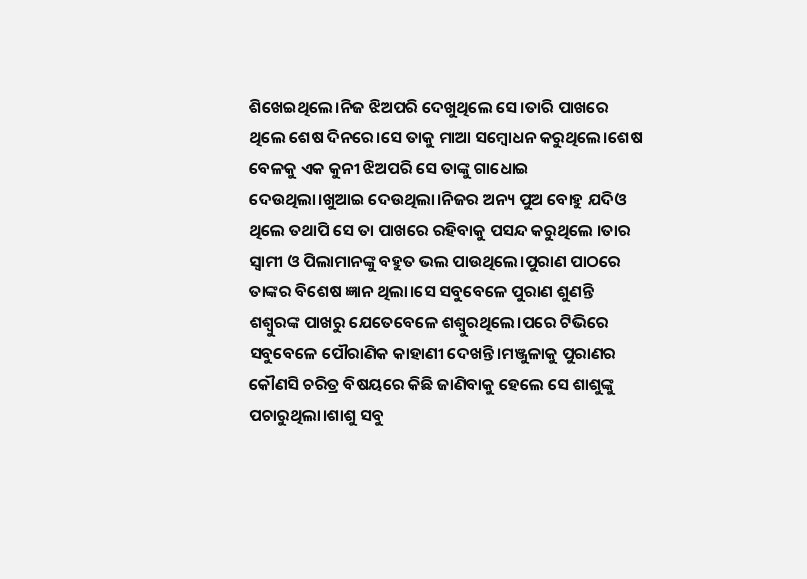ଶିଖେଇଥିଲେ।ନିଜ ଝିଅପରି ଦେଖୁଥିଲେ ସେ।ତାରି ପାଖରେ ଥିଲେ ଶେଷ ଦିନରେ।ସେ ତାକୁ ମାଆ ସମ୍ବୋଧନ କରୁଥିଲେ।ଶେଷ ବେଳକୁ ଏକ କୁନୀ ଝିଅପରି ସେ ତାଙ୍କୁ ଗାଧୋଇ ଦେଉଥିଲା।ଖୁଆଇ ଦେଉଥିଲା।ନିଜର ଅନ୍ୟ ପୁଅ ବୋହୁ ଯଦିଓ ଥିଲେ ତଥାପି ସେ ତା ପାଖରେ ରହିବାକୁ ପସନ୍ଦ କରୁଥିଲେ ।ତାର ସ୍ବାମୀ ଓ ପିଲାମାନଙ୍କୁ ବହୁତ ଭଲ ପାଉଥିଲେ।ପୁରାଣ ପାଠରେ ତାଙ୍କର ବିଶେଷ ଜ୍ଞାନ ଥିଲା।ସେ ସବୁବେଳେ ପୁରାଣ ଶୁଣନ୍ତି ଶଶ୍ବୁରଙ୍କ ପାଖରୁ ଯେତେବେଳେ ଶଶ୍ବୁରଥିଲେ।ପରେ ଟିଭିରେ ସବୁବେଳେ ପୌରାଣିକ କାହାଣୀ ଦେଖନ୍ତି।ମଞ୍ଜୁଳାକୁ ପୁରାଣର କୌଣସି ଚରିତ୍ର ବିଷୟରେ କିଛି ଜାଣିବାକୁ ହେଲେ ସେ ଶାଶୁଙ୍କୁ ପଚାରୁଥିଲା।ଶାଶୁ ସବୁ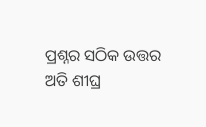ପ୍ରଶ୍ନର ସଠିକ ଉତ୍ତର ଅତି ଶୀଘ୍ର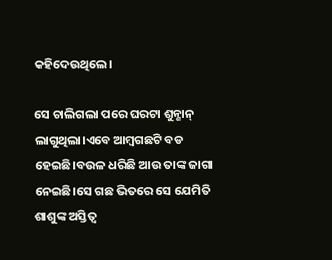କହିଦେଉଥିଲେ।

ସେ ଚାଲିଗଲା ପରେ ଘରଟା ଶୁନ୍ଶାନ୍ ଲାଗୁଥିଲା।ଏବେ ଆମ୍ବଗଛଟି ବଡ ହେଇଛି।ବଉଳ ଧରିଛି ଆଉ ତାଙ୍କ ଜାଗା ନେଇଛି।ସେ ଗଛ ଭିତରେ ସେ ଯେମିତି ଶାଶୁଙ୍କ ଅସ୍ତିତ୍ବ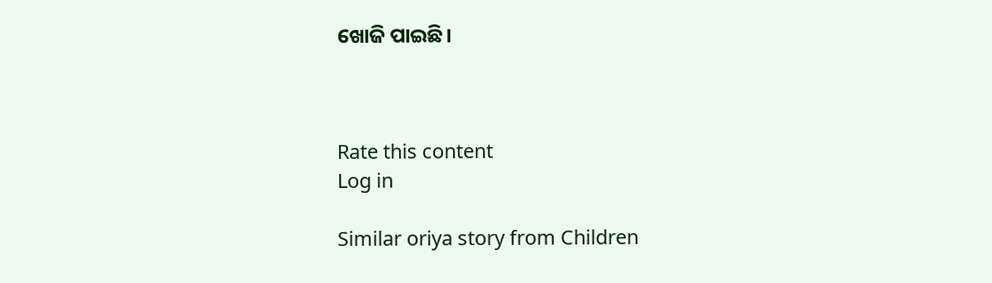ଖୋଜି ପାଇଛି।



Rate this content
Log in

Similar oriya story from Children